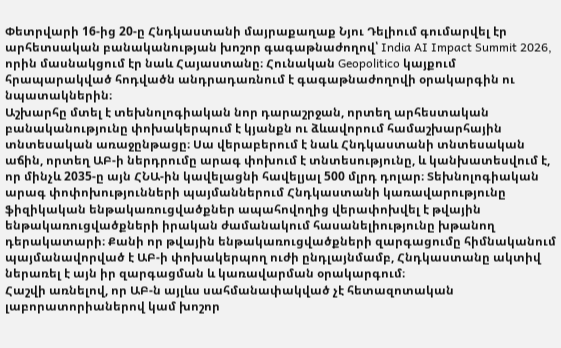Փետրվարի 16-ից 20-ը Հնդկաստանի մայրաքաղաք Նյու Դելիում գումարվել էր արհետսական բանականության խոշոր գագաթնաժողով՝ India AI Impact Summit 2026, որին մասնակցում էր նաև Հայաստանը։ Հունական Geopolitico կայքում հրապարակված հոդվածն անդրադառնում է գագաթնաժողովի օրակարգին ու նպատակներին։
Աշխարհը մտել է տեխնոլոգիական նոր դարաշրջան, որտեղ արհեստական բանականությունը փոխակերպում է կյանքն ու ձևավորում համաշխարհային տնտեսական առաջընթացը։ Սա վերաբերում է նաև Հնդկաստանի տնտեսական աճին, որտեղ ԱԲ-ի ներդրումը արագ փոխում է տնտեսությունը, և կանխատեսվում է, որ մինչև 2035-ը այն ՀՆԱ-ին կավելացնի հավելյալ 500 մլրդ դոլար։ Տեխնոլոգիական արագ փոփոխությունների պայմաններում Հնդկաստանի կառավարությունը ֆիզիկական ենթակառուցվածքներ ապահովողից վերափոխվել է թվային ենթակառուցվածքների իրական ժամանակում հասանելիությունը խթանող դերակատարի։ Քանի որ թվային ենթակառուցվածքների զարգացումը հիմնականում պայմանավորված է ԱԲ-ի փոխակերպող ուժի ընդլայնմամբ, Հնդկաստանը ակտիվ ներառել է այն իր զարգացման և կառավարման օրակարգում։
Հաշվի առնելով, որ ԱԲ-ն այլևս սահմանափակված չէ հետազոտական լաբորատորիաներով կամ խոշոր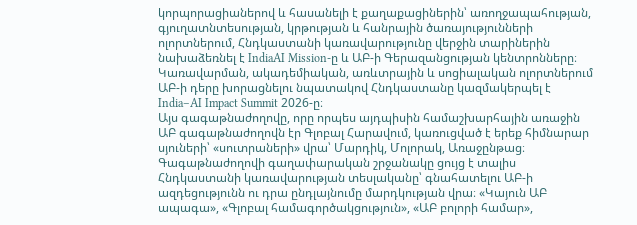կորպորացիաներով և հասանելի է քաղաքացիներին՝ առողջապահության, գյուղատնտեսության, կրթության և հանրային ծառայությունների ոլորտներում, Հնդկաստանի կառավարությունը վերջին տարիներին նախաձեռնել է IndiaAI Mission-ը և ԱԲ-ի Գերազանցության կենտրոնները։ Կառավարման, ակադեմիական, առևտրային և սոցիալական ոլորտներում ԱԲ-ի դերը խորացնելու նպատակով Հնդկաստանը կազմակերպել է India–AI Impact Summit 2026-ը։
Այս գագաթնաժողովը, որը որպես այդպիսին համաշխարհային առաջին ԱԲ գագաթնաժողովն էր Գլոբալ Հարավում, կառուցված է երեք հիմնարար սյուների՝ «սուտրաների» վրա՝ Մարդիկ, Մոլորակ, Առաջընթաց։
Գագաթնաժողովի գաղափարական շրջանակը ցույց է տալիս Հնդկաստանի կառավարության տեսլականը՝ գնահատելու ԱԲ-ի ազդեցությունն ու դրա ընդլայնումը մարդկության վրա։ «Կայուն ԱԲ ապագա», «Գլոբալ համագործակցություն», «ԱԲ բոլորի համար»,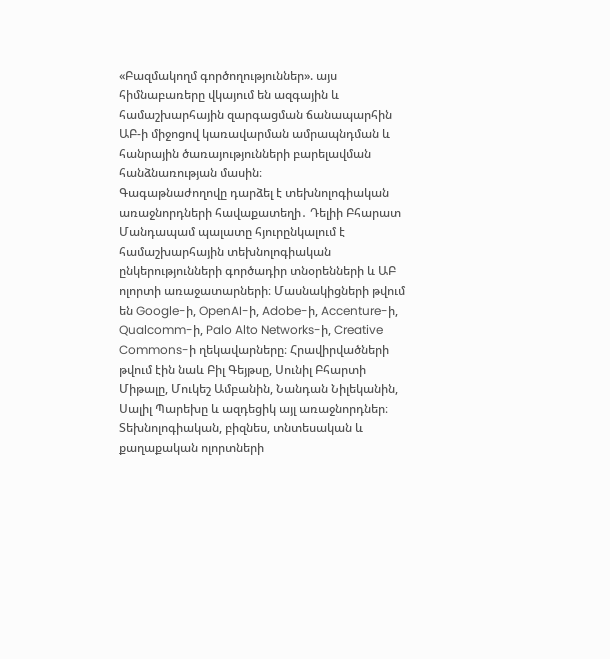«Բազմակողմ գործողություններ». այս հիմնաբառերը վկայում են ազգային և համաշխարհային զարգացման ճանապարհին ԱԲ-ի միջոցով կառավարման ամրապնդման և հանրային ծառայությունների բարելավման հանձնառության մասին։
Գագաթնաժողովը դարձել է տեխնոլոգիական առաջնորդների հավաքատեղի․ Դելիի Բհարատ Մանդապամ պալատը հյուրընկալում է համաշխարհային տեխնոլոգիական ընկերությունների գործադիր տնօրենների և ԱԲ ոլորտի առաջատարների։ Մասնակիցների թվում են Google-ի, OpenAI-ի, Adobe-ի, Accenture-ի, Qualcomm-ի, Palo Alto Networks-ի, Creative Commons-ի ղեկավարները։ Հրավիրվածների թվում էին նաև Բիլ Գեյթսը, Սունիլ Բհարտի Միթալը, Մուկեշ Ամբանին, Նանդան Նիլեկանին, Սալիլ Պարեխը և ազդեցիկ այլ առաջնորդներ։ Տեխնոլոգիական, բիզնես, տնտեսական և քաղաքական ոլորտների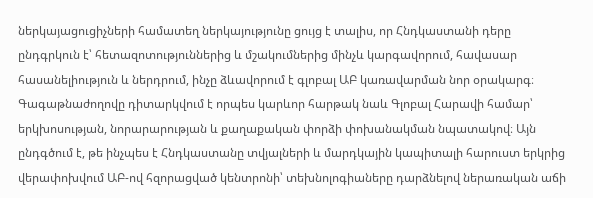ներկայացուցիչների համատեղ ներկայությունը ցույց է տալիս, որ Հնդկաստանի դերը ընդգրկուն է՝ հետազոտություններից և մշակումներից մինչև կարգավորում, հավասար հասանելիություն և ներդրում, ինչը ձևավորում է գլոբալ ԱԲ կառավարման նոր օրակարգ։
Գագաթնաժողովը դիտարկվում է որպես կարևոր հարթակ նաև Գլոբալ Հարավի համար՝ երկխոսության, նորարարության և քաղաքական փորձի փոխանակման նպատակով։ Այն ընդգծում է, թե ինչպես է Հնդկաստանը տվյալների և մարդկային կապիտալի հարուստ երկրից վերափոխվում ԱԲ-ով հզորացված կենտրոնի՝ տեխնոլոգիաները դարձնելով ներառական աճի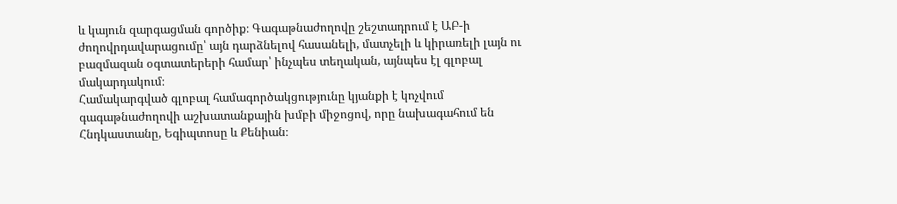և կայուն զարգացման գործիք։ Գագաթնաժողովը շեշտադրում է ԱԲ-ի ժողովրդավարացումը՝ այն դարձնելով հասանելի, մատչելի և կիրառելի լայն ու բազմազան օգտատերերի համար՝ ինչպես տեղական, այնպես էլ գլոբալ մակարդակում։
Համակարգված գլոբալ համագործակցությունը կյանքի է կոչվում գագաթնաժողովի աշխատանքային խմբի միջոցով, որը նախագահում են Հնդկաստանը, Եգիպտոսը և Քենիան։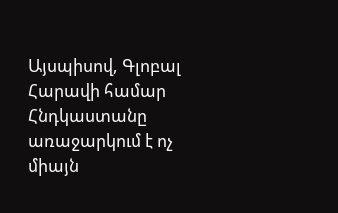Այսպիսով, Գլոբալ Հարավի համար Հնդկաստանը առաջարկում է ոչ միայն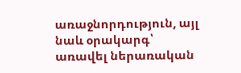առաջնորդություն, այլ նաև օրակարգ՝ առավել ներառական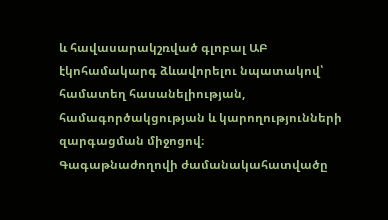և հավասարակշռված գլոբալ ԱԲ էկոհամակարգ ձևավորելու նպատակով՝ համատեղ հասանելիության, համագործակցության և կարողությունների զարգացման միջոցով։
Գագաթնաժողովի ժամանակահատվածը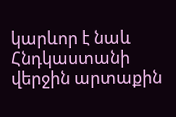կարևոր է նաև Հնդկաստանի վերջին արտաքին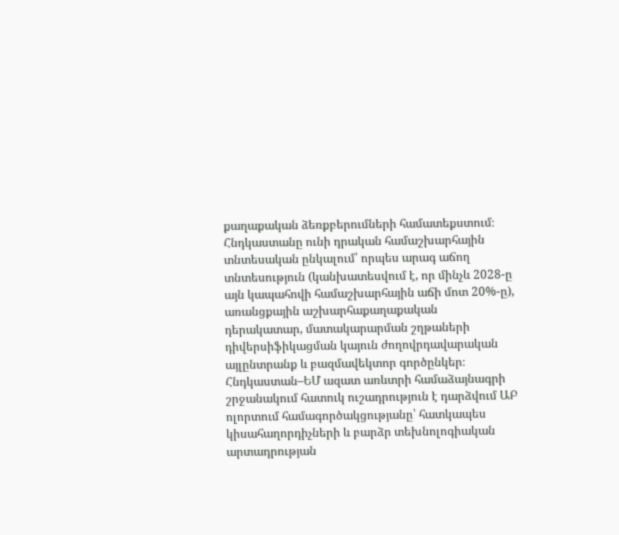քաղաքական ձեռքբերումների համատեքստում։ Հնդկաստանը ունի դրական համաշխարհային տնտեսական ընկալում՝ որպես արագ աճող տնտեսություն (կանխատեսվում է, որ մինչև 2028-ը այն կապահովի համաշխարհային աճի մոտ 20%-ը), առանցքային աշխարհաքաղաքական դերակատար, մատակարարման շղթաների դիվերսիֆիկացման կայուն ժողովրդավարական այլընտրանք և բազմավեկտոր գործընկեր։
Հնդկաստան–ԵՄ ազատ առևտրի համաձայնագրի շրջանակում հատուկ ուշադրություն է դարձվում ԱԲ ոլորտում համագործակցությանը՝ հատկապես կիսահաղորդիչների և բարձր տեխնոլոգիական արտադրության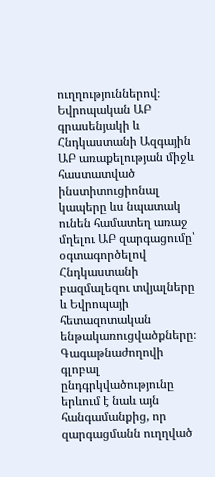ուղղություններով։ Եվրոպական ԱԲ գրասենյակի և Հնդկաստանի Ազգային ԱԲ առաքելության միջև հաստատված ինստիտուցիոնալ կապերը ևս նպատակ ունեն համատեղ առաջ մղելու ԱԲ զարգացումը՝ օգտագործելով Հնդկաստանի բազմալեզու տվյալները և Եվրոպայի հետազոտական ենթակառուցվածքները։
Գագաթնաժողովի գլոբալ ընդգրկվածությունը երևում է նաև այն հանգամանքից, որ զարգացմանն ուղղված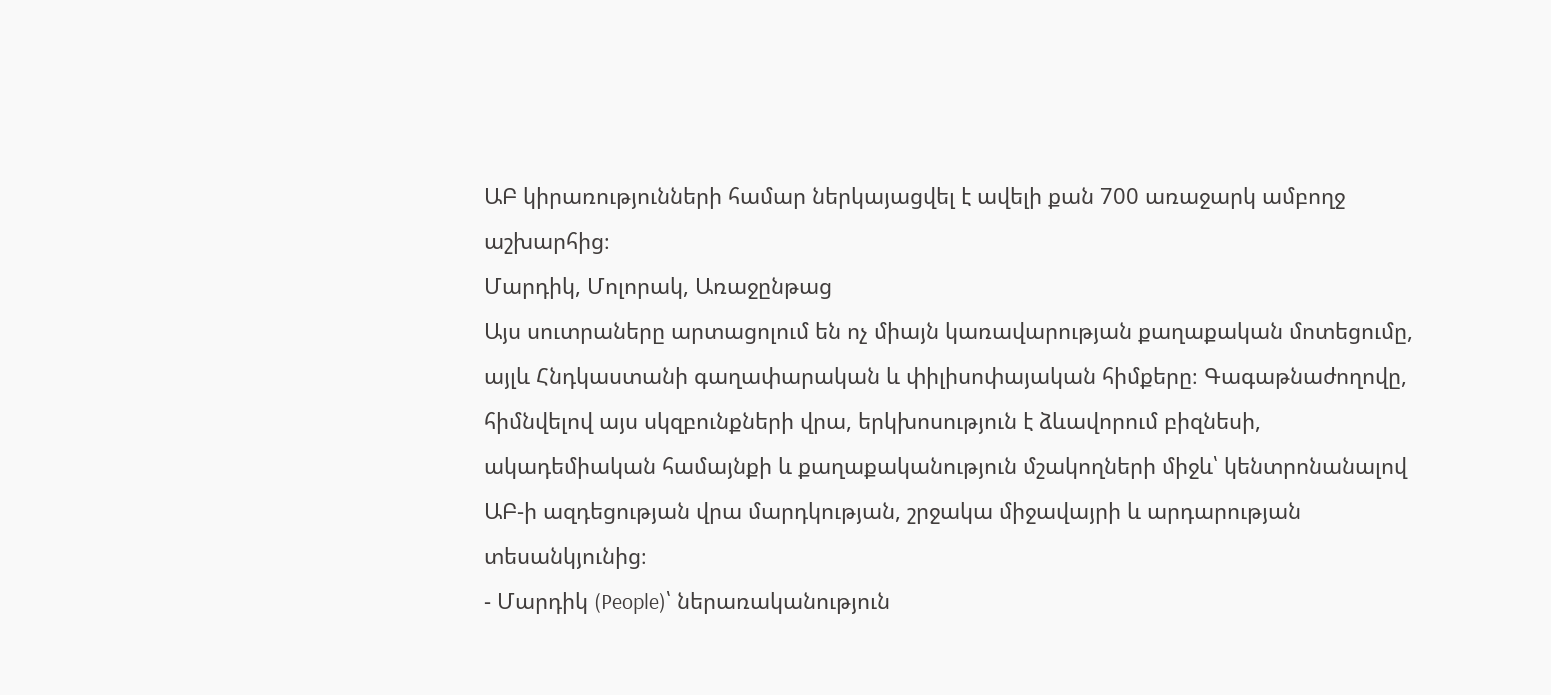ԱԲ կիրառությունների համար ներկայացվել է ավելի քան 700 առաջարկ ամբողջ աշխարհից։
Մարդիկ, Մոլորակ, Առաջընթաց
Այս սուտրաները արտացոլում են ոչ միայն կառավարության քաղաքական մոտեցումը, այլև Հնդկաստանի գաղափարական և փիլիսոփայական հիմքերը։ Գագաթնաժողովը, հիմնվելով այս սկզբունքների վրա, երկխոսություն է ձևավորում բիզնեսի, ակադեմիական համայնքի և քաղաքականություն մշակողների միջև՝ կենտրոնանալով ԱԲ-ի ազդեցության վրա մարդկության, շրջակա միջավայրի և արդարության տեսանկյունից։
- Մարդիկ (People)՝ ներառականություն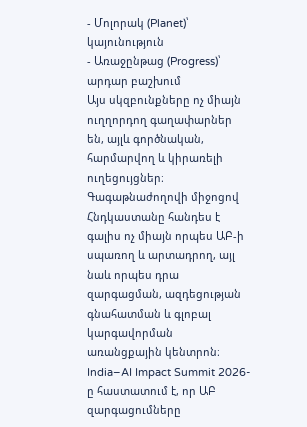- Մոլորակ (Planet)՝ կայունություն
- Առաջընթաց (Progress)՝ արդար բաշխում
Այս սկզբունքները ոչ միայն ուղղորդող գաղափարներ են, այլև գործնական, հարմարվող և կիրառելի ուղեցույցներ։
Գագաթնաժողովի միջոցով Հնդկաստանը հանդես է գալիս ոչ միայն որպես ԱԲ-ի սպառող և արտադրող, այլ նաև որպես դրա զարգացման, ազդեցության գնահատման և գլոբալ կարգավորման առանցքային կենտրոն։ India–AI Impact Summit 2026-ը հաստատում է, որ ԱԲ զարգացումները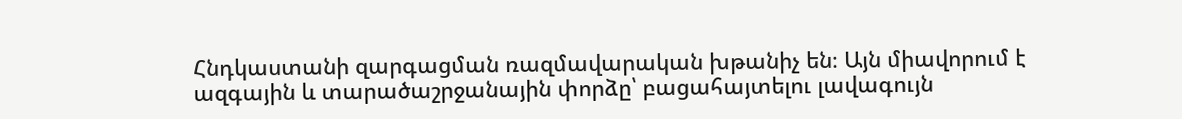Հնդկաստանի զարգացման ռազմավարական խթանիչ են։ Այն միավորում է ազգային և տարածաշրջանային փորձը՝ բացահայտելու լավագույն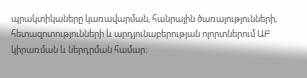պրակտիկաները կառավարման, հանրային ծառայությունների, հետազոտությունների և արդյունաբերության ոլորտներում ԱԲ կիրառման և ներդրման համար։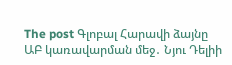The post Գլոբալ Հարավի ձայնը ԱԲ կառավարման մեջ․ Նյու Դելիի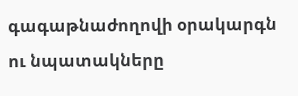գագաթնաժողովի օրակարգն ու նպատակները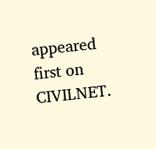appeared first on CIVILNET.